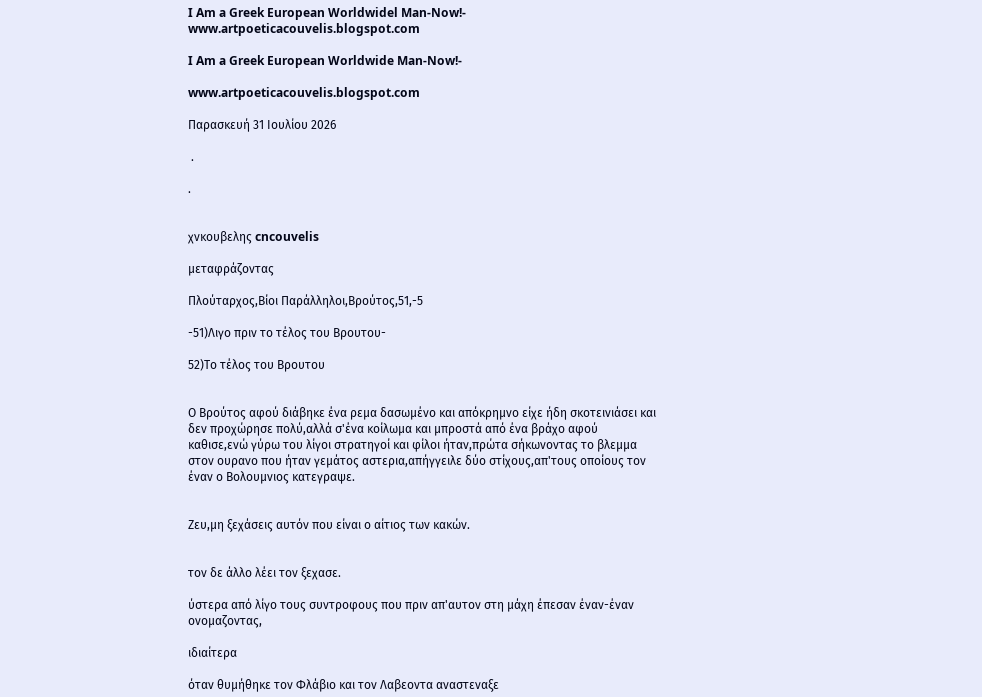I Am a Greek European Worldwidel Man-Now!- www.artpoeticacouvelis.blogspot.com

I Am a Greek European Worldwide Man-Now!-

www.artpoeticacouvelis.blogspot.com

Παρασκευή 31 Ιουλίου 2026

 .

.


χνκουβελης cncouvelis

μεταφράζοντας

Πλούταρχος,Βίοι Παράλληλοι,Βρούτος,51,-5

-51)Λιγο πριν το τέλος του Βρουτου-

52)Το τέλος του Βρουτου


Ο Βρούτος αφού διάβηκε ένα ρεμα δασωμένο και απόκρημνο είχε ήδη σκοτεινιάσει και δεν προχώρησε πολύ,αλλά σ'ένα κοίλωμα και μπροστά από ένα βράχο αφού καθισε,ενώ γύρω του λίγοι στρατηγοί και φίλοι ήταν,πρώτα σήκωνοντας το βλεμμα στον ουρανο που ήταν γεμάτος αστερια,απήγγειλε δύο στίχους,απ'τους οποίους τον έναν ο Βολουμνιος κατεγραψε.


Ζευ,μη ξεχάσεις αυτόν που είναι ο αίτιος των κακών.


τον δε άλλο λέει τον ξεχασε.

ύστερα από λίγο τους συντροφους που πριν απ'αυτον στη μάχη έπεσαν έναν-έναν ονομαζοντας,

ιδιαίτερα

όταν θυμήθηκε τον Φλάβιο και τον Λαβεοντα αναστεναξε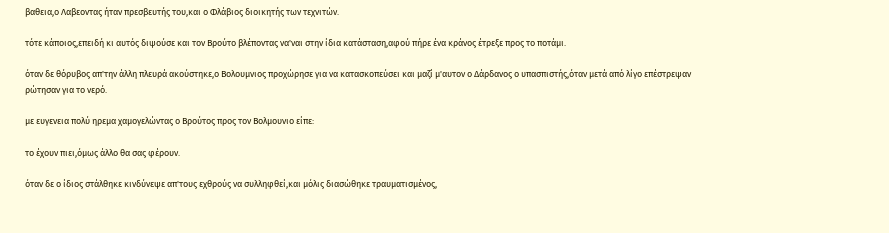βαθεια,ο Λαβεοντας ήταν πρεσβευτής του,και ο Φλάβιος διοικητής των τεχνιτών.

τότε κάποιος,επειδή κι αυτός διψούσε και τον Βρούτο βλέποντας να'ναι στην ίδια κατάσταση,αφού πήρε ένα κράνος έτρεξε προς το ποτάμι.

όταν δε θόρυβος απ'την άλλη πλευρά ακούστηκε,ο Βολουμνιος προχώρησε για να κατασκοπεύσει και μαζί μ'αυτον ο Δάρδανος ο υπασπιστής,όταν μετά από λίγο επέστρεψαν ρώτησαν για το νερό.

με ευγενεια πολύ ηρεμα χαμογελώντας ο Βρούτος προς τον Βολμουνιο είπε:

το έχουν πιει,όμως άλλο θα σας φέρουν.

όταν δε ο ίδιος στάλθηκε κινδύνεψε απ'τους εχθρούς να συλληφθεί,και μόλις διασώθηκε τραυματισμένος,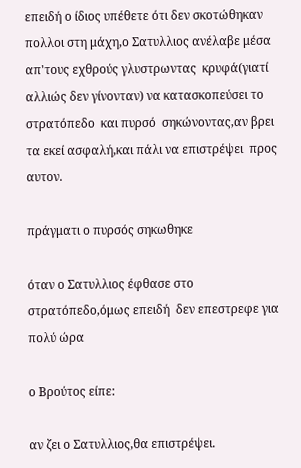επειδή ο ίδιος υπέθετε ότι δεν σκοτώθηκαν πολλοι στη μάχη,ο Σατυλλιος ανέλαβε μέσα απ'τους εχθρούς γλυστρωντας  κρυφά(γιατί αλλιώς δεν γίνονταν) να κατασκοπεύσει το στρατόπεδο  και πυρσό  σηκώνοντας,αν βρει τα εκεί ασφαλή,και πάλι να επιστρέψει  προς αυτον.

πράγματι ο πυρσός σηκωθηκε

όταν ο Σατυλλιος έφθασε στο στρατόπεδο,όμως επειδή  δεν επεστρεφε για πολύ ώρα

ο Βρούτος είπε:

αν ζει ο Σατυλλιος,θα επιστρέψει.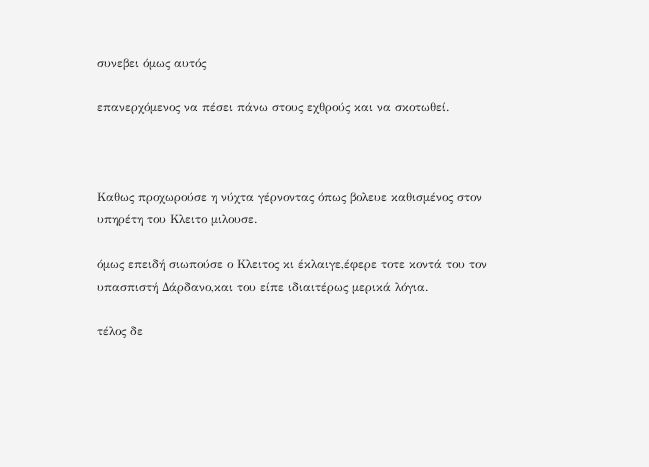συνεβει όμως αυτός

επανερχόμενος να πέσει πάνω στους εχθρούς και να σκοτωθεί.



Καθως προχωρούσε η νύχτα γέρνοντας όπως βολευε καθισμένος στον υπηρέτη του Κλειτο μιλουσε.

όμως επειδή σιωπούσε ο Κλειτος κι έκλαιγε,έφερε τοτε κοντά του τον υπασπιστή Δάρδανο,και του είπε ιδιαιτέρως μερικά λόγια.

τέλος δε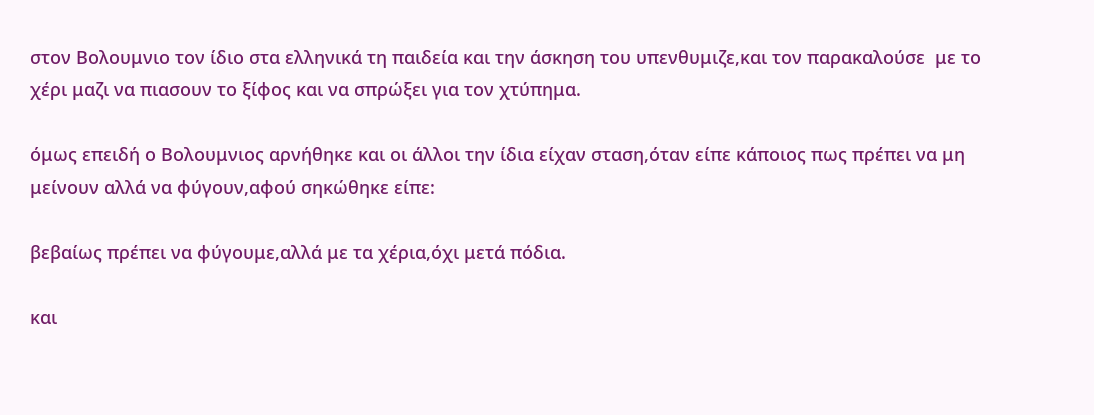στον Βολουμνιο τον ίδιο στα ελληνικά τη παιδεία και την άσκηση του υπενθυμιζε,και τον παρακαλούσε  με το χέρι μαζι να πιασουν το ξίφος και να σπρώξει για τον χτύπημα.

όμως επειδή ο Βολουμνιος αρνήθηκε και οι άλλοι την ίδια είχαν σταση,όταν είπε κάποιος πως πρέπει να μη μείνουν αλλά να φύγουν,αφού σηκώθηκε είπε:

βεβαίως πρέπει να φύγουμε,αλλά με τα χέρια,όχι μετά πόδια.

και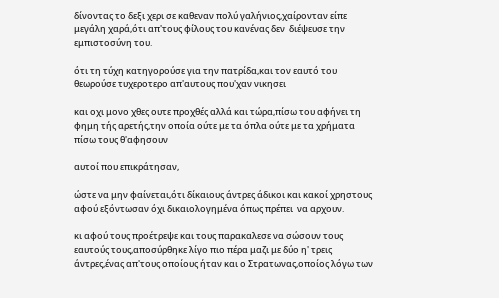δίνοντας το δεξι χερι σε καθεναν πολύ γαλήνιος,χαίρονταν είπε μεγάλη χαρά,ότι απ'τους φίλους του κανένας δεν  διέψευσε την εμπιστοσύνη του.

ότι τη τύχη κατηγορούσε για την πατρίδα,και τον εαυτό του θεωρούσε τυχεροτερο απ'αυτους που'χαν νικησει

και οχι μονο χθες ουτε προχθές αλλά και τώρα,πίσω του αφήνει τη φημη τής αρετής,την οποία ούτε με τα όπλα ούτε με τα χρήματα πίσω τους θ'αφησουν

αυτοί που επικράτησαν,

ώστε να μην φαίνεται,ότι δίκαιους άντρες άδικοι και κακοί χρηστους αφού εξόντωσαν όχι δικαιολογημένα όπως πρέπει  να αρχουν.

κι αφού τους προέτρεψε και τους παρακαλεσε να σώσουν τους εαυτούς τους,αποσύρθηκε λίγο πιο πέρα μαζι με δύο η' τρεις άντρες,ένας απ'τους οποίους ήταν και ο Στρατωνας,οποίος λόγω των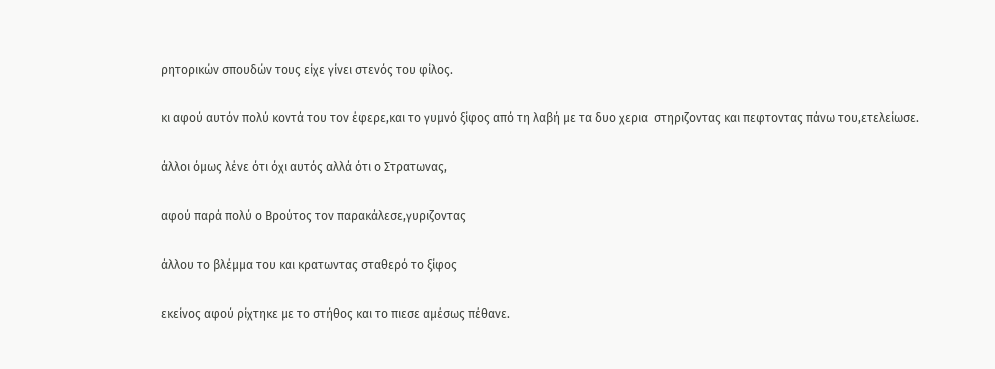ρητορικών σπουδών τους είχε γίνει στενός του φίλος.

κι αφού αυτόν πολύ κοντά του τον έφερε,και το γυμνό ξίφος από τη λαβή με τα δυο χερια  στηριζοντας και πεφτοντας πάνω του,ετελείωσε.

άλλοι όμως λένε ότι όχι αυτός αλλά ότι ο Στρατωνας,

αφού παρά πολύ ο Βρούτος τον παρακάλεσε,γυριζοντας

άλλου το βλέμμα του και κρατωντας σταθερό το ξίφος

εκείνος αφού ρίχτηκε με το στήθος και το πιεσε αμέσως πέθανε.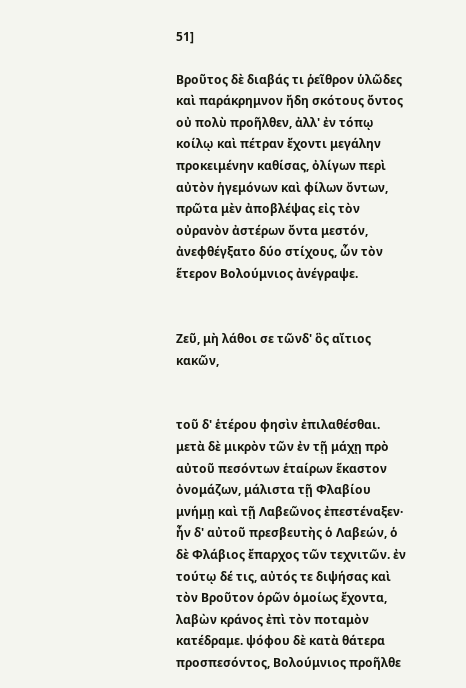51]

Βροῦτος δὲ διαβάς τι ῥεῖθρον ὑλῶδες καὶ παράκρημνον ἤδη σκότους ὄντος οὐ πολὺ προῆλθεν, ἀλλ' ἐν τόπῳ κοίλῳ καὶ πέτραν ἔχοντι μεγάλην προκειμένην καθίσας, ὀλίγων περὶ αὐτὸν ἡγεμόνων καὶ φίλων ὄντων, πρῶτα μὲν ἀποβλέψας εἰς τὸν οὐρανὸν ἀστέρων ὄντα μεστόν, ἀνεφθέγξατο δύο στίχους, ὧν τὸν ἕτερον Βολούμνιος ἀνέγραψε.


Ζεῦ, μὴ λάθοι σε τῶνδ' ὃς αἴτιος κακῶν,


τοῦ δ' ἑτέρου φησὶν ἐπιλαθέσθαι. μετὰ δὲ μικρὸν τῶν ἐν τῇ μάχῃ πρὸ αὐτοῦ πεσόντων ἑταίρων ἕκαστον ὀνομάζων, μάλιστα τῇ Φλαβίου μνήμῃ καὶ τῇ Λαβεῶνος ἐπεστέναξεν· ἦν δ' αὐτοῦ πρεσβευτὴς ὁ Λαβεών, ὁ δὲ Φλάβιος ἔπαρχος τῶν τεχνιτῶν. ἐν τούτῳ δέ τις, αὐτός τε διψήσας καὶ τὸν Βροῦτον ὁρῶν ὁμοίως ἔχοντα, λαβὼν κράνος ἐπὶ τὸν ποταμὸν κατέδραμε. ψόφου δὲ κατὰ θάτερα προσπεσόντος, Βολούμνιος προῆλθε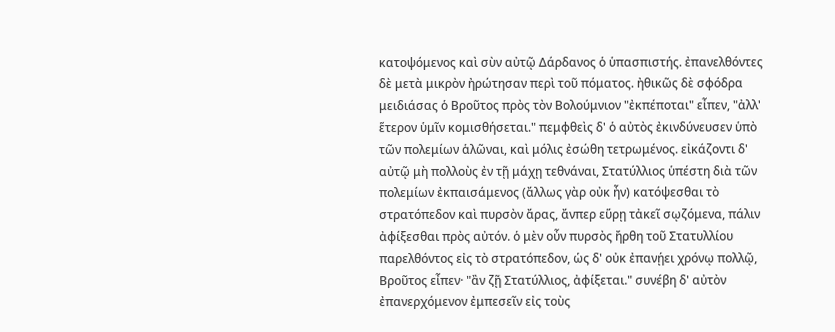κατοψόμενος καὶ σὺν αὐτῷ Δάρδανος ὁ ὑπασπιστής. ἐπανελθόντες δὲ μετὰ μικρὸν ἠρώτησαν περὶ τοῦ πόματος. ἠθικῶς δὲ σφόδρα μειδιάσας ὁ Βροῦτος πρὸς τὸν Βολούμνιον "ἐκπέποται" εἶπεν, "ἀλλ' ἕτερον ὑμῖν κομισθήσεται." πεμφθεὶς δ' ὁ αὐτὸς ἐκινδύνευσεν ὑπὸ τῶν πολεμίων ἁλῶναι, καὶ μόλις ἐσώθη τετρωμένος. εἰκάζοντι δ' αὐτῷ μὴ πολλοὺς ἐν τῇ μάχῃ τεθνάναι, Στατύλλιος ὑπέστη διὰ τῶν πολεμίων ἐκπαισάμενος (ἄλλως γὰρ οὐκ ἦν) κατόψεσθαι τὸ στρατόπεδον καὶ πυρσὸν ἄρας, ἄνπερ εὕρῃ τἀκεῖ σῳζόμενα, πάλιν ἀφίξεσθαι πρὸς αὐτόν. ὁ μὲν οὖν πυρσὸς ἤρθη τοῦ Στατυλλίου παρελθόντος εἰς τὸ στρατόπεδον, ὡς δ' οὐκ ἐπανῄει χρόνῳ πολλῷ, Βροῦτος εἶπεν· "ἂν ζῇ Στατύλλιος, ἀφίξεται." συνέβη δ' αὐτὸν ἐπανερχόμενον ἐμπεσεῖν εἰς τοὺς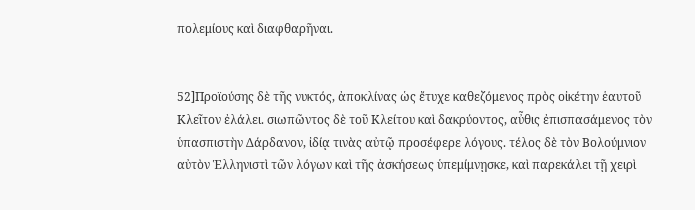πολεμίους καὶ διαφθαρῆναι.


52]Προϊούσης δὲ τῆς νυκτός, ἀποκλίνας ὡς ἔτυχε καθεζόμενος πρὸς οἰκέτην ἑαυτοῦ Κλεῖτον ἐλάλει. σιωπῶντος δὲ τοῦ Κλείτου καὶ δακρύοντος, αὖθις ἐπισπασάμενος τὸν ὑπασπιστὴν Δάρδανον, ἰδίᾳ τινὰς αὐτῷ προσέφερε λόγους. τέλος δὲ τὸν Βολούμνιον αὐτὸν Ἑλληνιστὶ τῶν λόγων καὶ τῆς ἀσκήσεως ὑπεμίμνῃσκε, καὶ παρεκάλει τῇ χειρὶ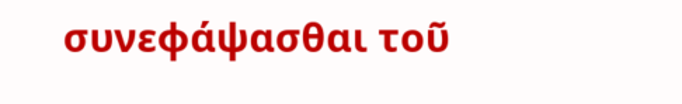συνεφάψασθαι τοῦ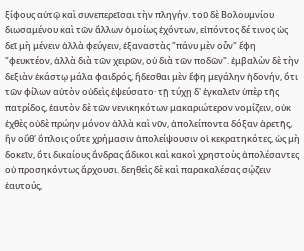ξίφους αὐτῷ καὶ συνεπερεῖσαι τὴν πληγήν. τοῦ δὲ Βολουμνίου διωσαμένου καὶ τῶν ἄλλων ὁμοίως ἐχόντων, εἰπόντος δέ τινος ὡς δεῖ μὴ μένειν ἀλλὰ φεύγειν, ἐξαναστὰς "πάνυ μὲν οὖν" ἔφη "φευκτέον, ἀλλὰ διὰ τῶν χειρῶν, οὐ διὰ τῶν ποδῶν". ἐμβαλὼν δὲ τὴν δεξιὰν ἑκάστῳ μάλα φαιδρός, ἥδεσθαι μὲν ἔφη μεγάλην ἡδονήν, ὅτι τῶν φίλων αὐτὸν οὐδεὶς ἐψεύσατο· τῇ τύχῃ δ' ἐγκαλεῖν ὑπὲρ τῆς πατρίδος, ἑαυτὸν δὲ τῶν νενικηκότων μακαριώτερον νομίζειν, οὐκ ἐχθὲς οὐδὲ πρώην μόνον ἀλλὰ καὶ νῦν, ἀπολείποντα δόξαν ἀρετῆς, ἣν οὔθ' ὅπλοις οὔτε χρήμασιν ἀπολείψουσιν οἱ κεκρατηκότες, ὡς μὴ δοκεῖν, ὅτι δικαίους ἄνδρας ἄδικοι καὶ κακοὶ χρηστοὺς ἀπολέσαντες οὐ προσηκόντως ἄρχουσι. δεηθεὶς δὲ καὶ παρακαλέσας σῴζειν ἑαυτούς,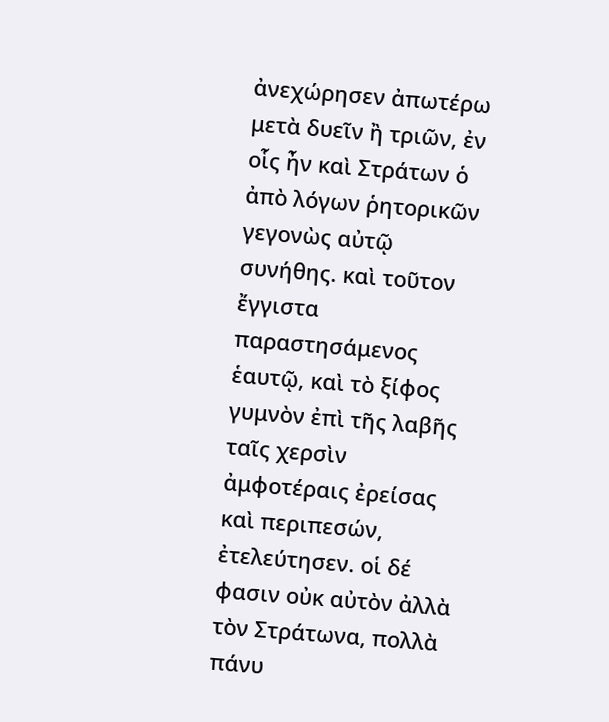ἀνεχώρησεν ἀπωτέρω μετὰ δυεῖν ἢ τριῶν, ἐν οἷς ἦν καὶ Στράτων ὁ ἀπὸ λόγων ῥητορικῶν γεγονὼς αὐτῷ συνήθης. καὶ τοῦτον ἔγγιστα παραστησάμενος ἑαυτῷ, καὶ τὸ ξίφος γυμνὸν ἐπὶ τῆς λαβῆς ταῖς χερσὶν ἀμφοτέραις ἐρείσας καὶ περιπεσών, ἐτελεύτησεν. οἱ δέ φασιν οὐκ αὐτὸν ἀλλὰ τὸν Στράτωνα, πολλὰ πάνυ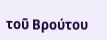τοῦ Βρούτου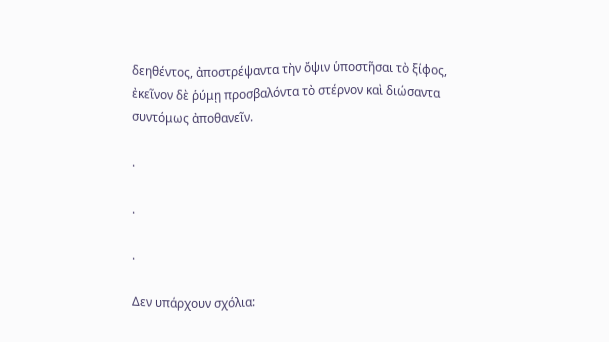δεηθέντος, ἀποστρέψαντα τὴν ὄψιν ὑποστῆσαι τὸ ξίφος, ἐκεῖνον δὲ ῥύμῃ προσβαλόντα τὸ στέρνον καὶ διώσαντα συντόμως ἀποθανεῖν.

.

.

.

Δεν υπάρχουν σχόλια: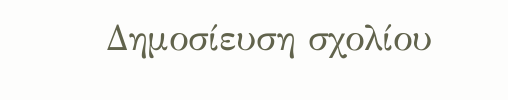Δημοσίευση σχολίου